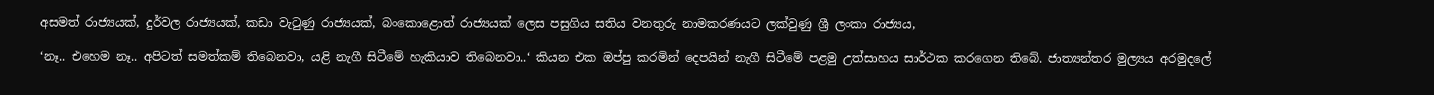අසමත් රාජ්‍යයක්, දුර්වල රාජ්‍යයක්, කඩා වැටුණු රාජ්‍යයක්, බංකොළොත් රාජ්‍යයක් ලෙස පසුගිය සතිය වනතුරු නාමකරණයට ලක්වුණු ශ්‍රී ලංකා රාජ්‍යය,

‘නෑ.. එහෙම නෑ.. අපිටත් සමත්කම් තිබෙනවා, යළි නැගී සිටීමේ හැකියාව තිබෙනවා..‘ කියන එක ඔප්පු කරමින් දෙපයින් නැගී සිටීමේ පළමු උත්සාහය සාර්ථක කරගෙන තිබේ. ජාත්‍යන්තර මුල්‍යය අරමුදලේ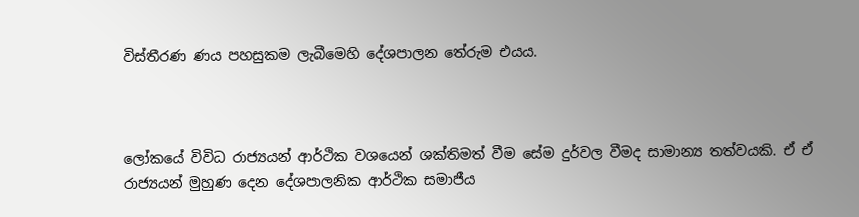විස්තීරණ ණය පහසුකම ලැබීමෙහි දේශපාලන තේරුම එයය.



ලෝකයේ විවිධ රාජ්‍යයන් ආර්ථික වශයෙන් ශක්තිමත් වීම සේම දුර්වල වීමද සාමාන්‍ය තත්වයකි. ඒ ඒ රාජ්‍යයන් මුහුණ දෙන දේශපාලනික ආර්ථික සමාජීය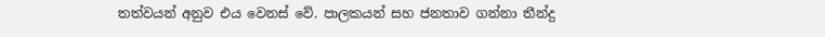තත්වයන් අනුව එය වෙනස් වේ. පාලකයන් සහ ජනතාව ගන්නා තීන්දු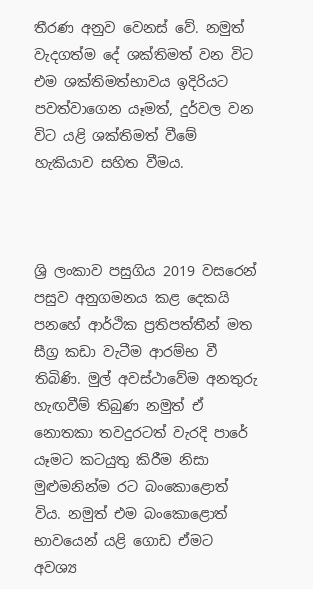තීරණ අනුව වෙනස් වේ. නමුත් වැදගත්ම දේ ශක්තිමත් වන විට එම ශක්තිමත්භාවය ඉදිරියට පවත්වාගෙන යෑමත්, දුර්වල වන විට යළි ශක්තිමත් වීමේ හැකියාව සහිත වීමය.



ශ්‍රි ලංකාව පසුගිය 2019 වසරෙන් පසුව අනුගමනය කළ දෙකයි පනහේ ආර්ථික ප්‍රතිපත්තීන් මත සීග්‍ර කඩා වැටීම ආරම්භ වී තිබිණි. මුල් අවස්ථාවේම අනතුරු හැඟවීම් තිබුණ නමුත් ඒ නොතකා තවදුරටත් වැරදි පාරේ යෑමට කටයුතු කිරීම නිසා මුළුමනින්ම රට බංකොළොත් විය. නමුත් එම බංකොළොත් භාවයෙන් යළි ගොඩ ඒමට අවශ්‍ය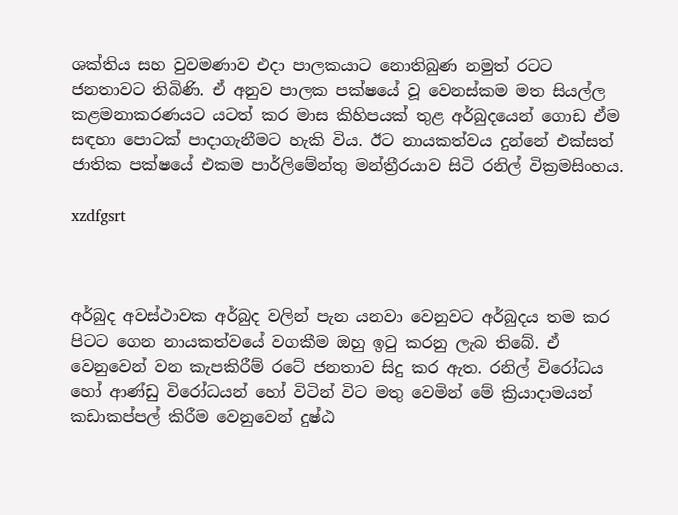ශක්තිය සහ වුවමණාව එදා පාලකයාට නොතිබුණ නමුත් රටට ජනතාවට තිබිණි. ඒ අනුව පාලක පක්ෂයේ වූ වෙනස්කම මත සියල්ල කළමනාකරණයට යටත් කර මාස කිහිපයක් තුළ අර්බුදයෙන් ගොඩ ඒම සඳහා පොටක් පාදාගැනීමට හැකි විය. ඊට නායකත්වය දුන්නේ එක්සත් ජාතික පක්ෂයේ එකම පාර්ලිමේන්තු මන්ත්‍රීරයාව සිටි රනිල් වික්‍රමසිංහය.

xzdfgsrt



අර්බුද අවස්ථාවක අර්බුද වලින් පැන යනවා වෙනුවට අර්බුදය තම කර පිටට ගෙන නායකත්වයේ වගකීම ඔහු ඉටු කරනු ලැබ තිබේ. ඒ වෙනුවෙන් වන කැපකිරීම් රටේ ජනතාව සිදු කර ඇත. රනිල් විරෝධය හෝ ආණ්ඩු විරෝධයන් හෝ විටින් විට මතු වෙමින් මේ ක්‍රියාදාමයන් කඩාකප්පල් කිරීම වෙනුවෙන් දුෂ්ඨ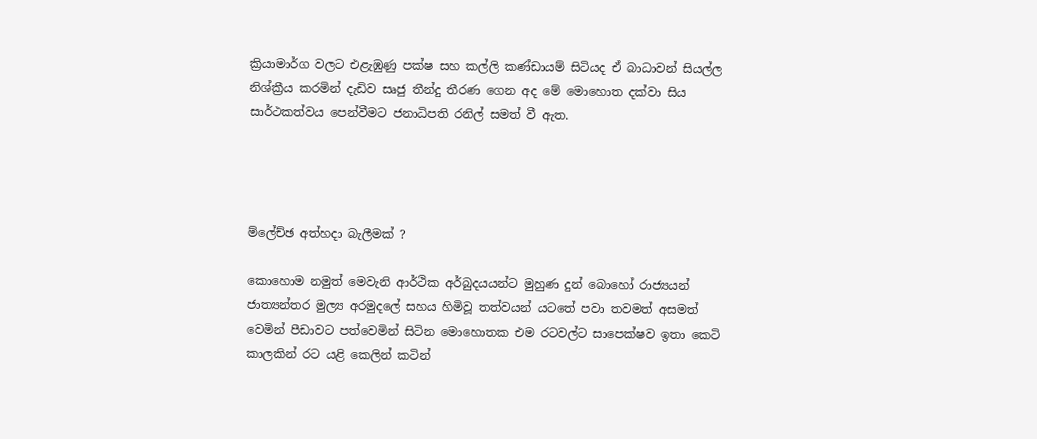ක්‍රියාමාර්ග වලට එළැඹුණු පක්ෂ සහ කල්ලි කණ්ඩායම් සිටියද ඒ බාධාවන් සියල්ල නිශ්ක්‍රීය කරමින් දැඩිව සෘජු තීන්දු තීරණ ගෙන අද මේ මොහොත දක්වා සිය සාර්ථකත්වය පෙන්වීමට ජනාධිපති රනිල් සමත් වී ඇත.




ම්ලේච්ඡ අත්හදා බැලීමක් ?

කොහොම නමුත් මෙවැනි ආර්ථික අර්බුදයයන්ට මුහුණ දුන් බොහෝ රාජ්‍යයන් ජාත්‍යන්තර මුල්‍ය අරමුදලේ සහය හිමිවූ තත්වයන් යටතේ පවා තවමත් අසමත් වෙමින් පීඩාවට පත්වෙමින් සිටින මොහොතක එම රටවල්ට සාපෙක්ෂව ඉතා කෙටි කාලකින් රට යළි කෙලින් කටින්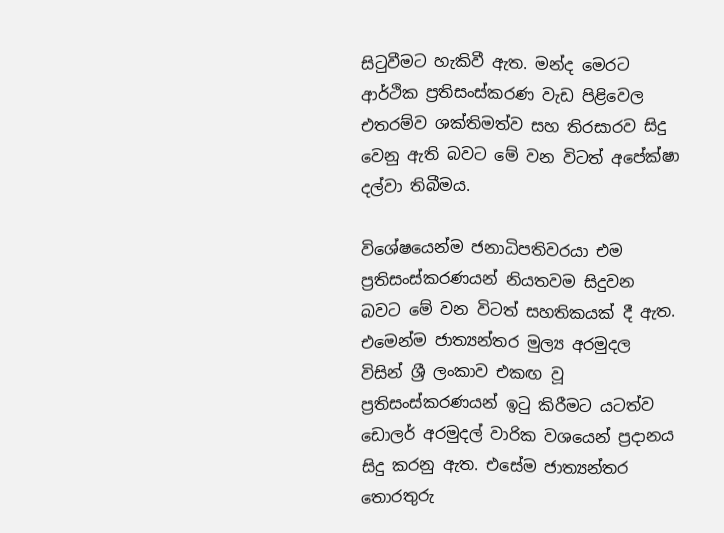සිටුවීමට හැකිවී ඇත. මන්ද මෙරට ආර්ථික ප්‍රතිසංස්කරණ වැඩ පිළිවෙල එතරම්ව ශක්තිමත්ව සහ තිරසාරව සිදු වෙනු ඇති බවට මේ වන විටත් අපේක්ෂා දල්වා තිබීමය.

විශේෂයෙන්ම ජනාධිපතිවරයා එම ප්‍රතිසංස්කරණයන් නියතවම සිදුවන බවට මේ වන විටත් සහතිකයක් දී ඇත. එමෙන්ම ජාත්‍යන්තර මුල්‍ය අරමුදල විසින් ශ්‍රී ලංකාව එකඟ වූ ප්‍රතිසංස්කරණයන් ඉටු කිරීමට යටත්ව ඩොලර් අරමුදල් වාරික වශයෙන් ප්‍රදානය සිදු කරනු ඇත. එසේම ජාත්‍යන්තර තොරතුරු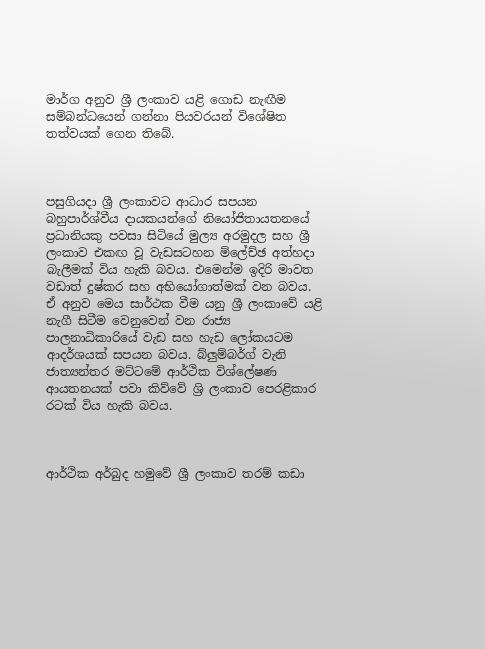මාර්ග අනුව ශ්‍රී ලංකාව යළි ගොඩ නැඟීම සම්බන්ධයෙන් ගන්නා පියවරයන් විශේෂිත තත්වයක් ගෙන තිබේ.



පසුගියදා ශ්‍රී ලංකාවට ආධාර සපයන බහුපාර්ශ්වීය දායකයන්ගේ නියෝජිතායතනයේ ප්‍රධානියකු පවසා සිටියේ මුල්‍ය අරමුදල සහ ශ්‍රී ලංකාව එකඟ වූ වැඩසටහන ම්ලේච්ඡ අත්හදා බැලීමක් විය හැකි බවය. එමෙන්ම ඉදිරි මාවත වඩාත් දුෂ්කර සහ අභියෝගාත්මක් වන බවය. ඒ අනුව මෙය සාර්ථක වීම යනු ශ්‍රී ලංකාවේ යළි නැගී සිටීම වෙනුවෙන් වන රාජ්‍ය පාලනාධිකාරියේ වැඩ සහ හැඩ ලෝකයටම ආදර්ශයක් සපයන බවය. බ්ලුම්බර්ග් වැනි ජාත්‍යන්තර මට්ටමේ ආර්ථික විශ්ලේෂණ ආයතනයක් පවා කිව්වේ ශ්‍රි ලංකාව පෙරළිකාර රටක් විය හැකි බවය.



ආර්ථික අර්බුද හමුවේ ශ්‍රී ලංකාව තරම් කඩා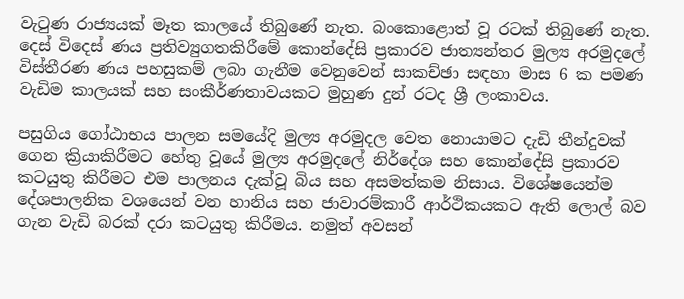වැටුණ රාජ්‍යයක් මෑත කාලයේ තිබුණේ නැත. බංකොළොත් වූ රටක් තිබුණේ නැත. දෙස් විදෙස් ණය ප්‍රතිව්‍යුගතකිරීමේ කොන්දේසි ප්‍රකාරව ජාත්‍යන්තර මුල්‍ය අරමුදලේ විස්තීරණ ණය පහසුකම් ලබා ගැනීම වෙනුවෙන් සාකච්ඡා සඳහා මාස 6 ක පමණ වැඩිම කාලයක් සහ සංකීර්ණතාවයකට මුහුණ දුන් රටද ශ්‍රී ලංකාවය.

පසුගිය ගෝඨාභය පාලන සමයේදි මුල්‍ය අරමුදල වෙත නොයාමට දැඩි තීන්දුවක් ගෙන ක්‍රියාකිරීමට හේතු වූයේ මුල්‍ය අරමුදලේ නිර්දේශ සහ කොන්දේසි ප්‍රකාරව කටයුතු කිරීමට එම පාලනය දැක්වූ බිය සහ අසමත්කම නිසාය. විශේෂයෙන්ම දේශපාලනික වශයෙන් වන හානිය සහ ජාවාරම්කාරී ආර්ථිකයකට ඇති ලොල් බව ගැන වැඩි බරක් දරා කටයුතු කිරීමය. නමුත් අවසන්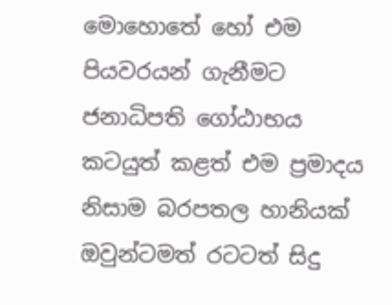මොහොතේ හෝ එම පියවරයන් ගැනීමට ජනාධිපති ගෝඨාභය කටයුත් කළත් එම ප්‍රමාදය නිසාම බරපතල හානියක් ඔවුන්ටමත් රටටත් සිදු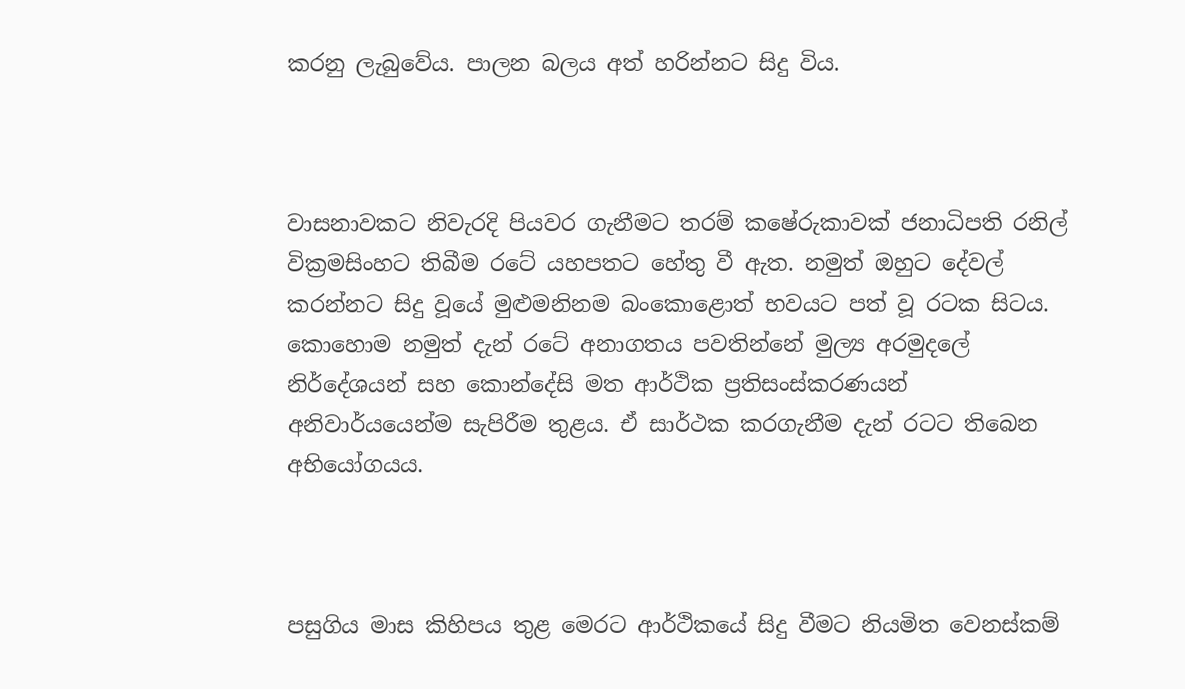කරනු ලැබුවේය. පාලන බලය අත් හරින්නට සිදු විය.



වාසනාවකට නිවැරදි පියවර ගැනීමට තරම් කෂේරුකාවක් ජනාධිපති රනිල් වික්‍රමසිංහට තිබීම රටේ යහපතට හේතු වී ඇත. නමුත් ඔහුට දේවල් කරන්නට සිදු වූයේ මුළුමනිනම බංකොළොත් භවයට පත් වූ රටක සිටය. කොහොම නමුත් දැන් රටේ අනාගතය පවතින්නේ මුල්‍ය අරමුදලේ නිර්දේශයන් සහ කොන්දේසි මත ආර්ථික ප්‍රතිසංස්කරණයන් අනිවාර්යයෙන්ම සැපිරීම තුළය. ඒ සාර්ථක කරගැනීම දැන් රටට තිබෙන අභියෝගයය.



පසුගිය මාස කිහිපය තුළ මෙරට ආර්ථිකයේ සිදු වීමට නියමිත වෙනස්කම්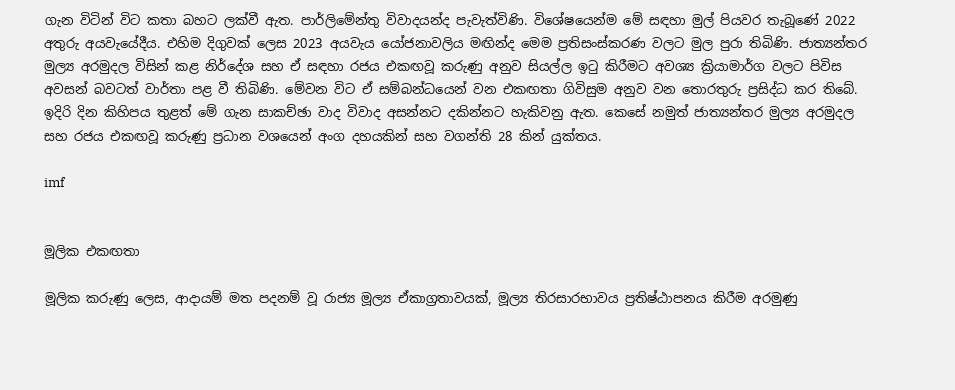ගැන විටින් විට කතා බහට ලක්වී ඇත. පාර්ලිමේන්තු විවාදයන්ද පැවැත්විණි. විශේෂයෙන්ම මේ සඳහා මුල් පියවර තැබූණේ 2022 අතුරු අයවැයේදීය. එහිම දිගුවක් ලෙස 2023 අයවැය යෝජනාවලිය මඟින්ද මෙම ප්‍රතිසංස්කරණ වලට මුල පුරා තිබිණි. ජාත්‍යන්තර මුල්‍ය අරමුදල විසින් කළ නිර්දේශ සහ ඒ සඳහා රජය එකඟවූ කරුණු අනුව සියල්ල ඉටු කිරීමට අවශ්‍ය ක්‍රියාමාර්ග වලට පිවිස අවසන් බවටත් වාර්තා පළ වී තිබිණි. මේවන විට ඒ සම්බන්ධයෙන් වන එකඟතා ගිවිසුම අනුව වන තොරතුරු ප්‍රසිද්ධ කර තිබේ. ඉදිරි දින කිහිපය තුළත් මේ ගැන සාකච්ඡා වාද විවාද අසන්නට දකින්නට හැකිවනු ඇත. කෙසේ නමුත් ජාත්‍යන්තර මුල්‍ය අරමුදල සහ රජය එකඟවූ කරුණු ප්‍රධාන වශයෙන් අංග දහයකින් සහ වගන්ති 28 කින් යුක්තය.

imf


මූලික එකඟතා

මූලික කරුණු ලෙස, ආදායම් මත පදනම් වූ රාජ්‍ය මූල්‍ය ඒකාග්‍රතාවයක්, මූල්‍ය තිරසාරභාවය ප්‍රතිෂ්ඨාපනය කිරීම අරමුණු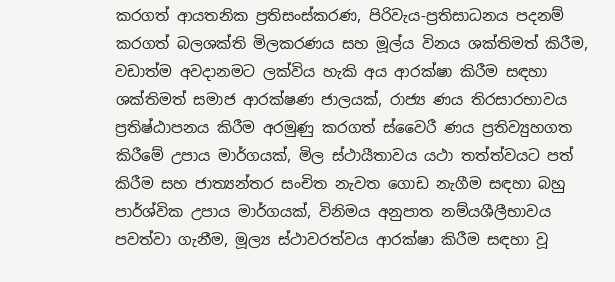කරගත් ආයතනික ප්‍රතිසංස්කරණ, පිරිවැය-ප්‍රතිසාධනය පදනම් කරගත් බලශක්ති මිලකරණය සහ මූල්ය විනය ශක්තිමත් කිරීම, වඩාත්ම අවදානමට ලක්විය හැකි අය ආරක්ෂා කිරීම සඳහා ශක්තිමත් සමාජ ආරක්ෂණ ජාලයක්, රාජ්‍ය ණය තිරසාරභාවය ප්‍රතිෂ්ඨාපනය කිරීම අරමුණු කරගත් ස්වෛරී ණය ප්‍රතිව්‍යුහගත කිරීමේ උපාය මාර්ගයක්, මිල ස්ථායීතාවය යථා තත්ත්වයට පත් කිරීම සහ ජාත්‍යන්තර සංචිත නැවත ගොඩ නැගීම සඳහා බහු පාර්ශ්වික උපාය මාර්ගයක්, විනිමය අනුපාත නම්යශීලීභාවය පවත්වා ගැනීම, මූල්‍ය ස්ථාවරත්වය ආරක්ෂා කිරීම සඳහා වූ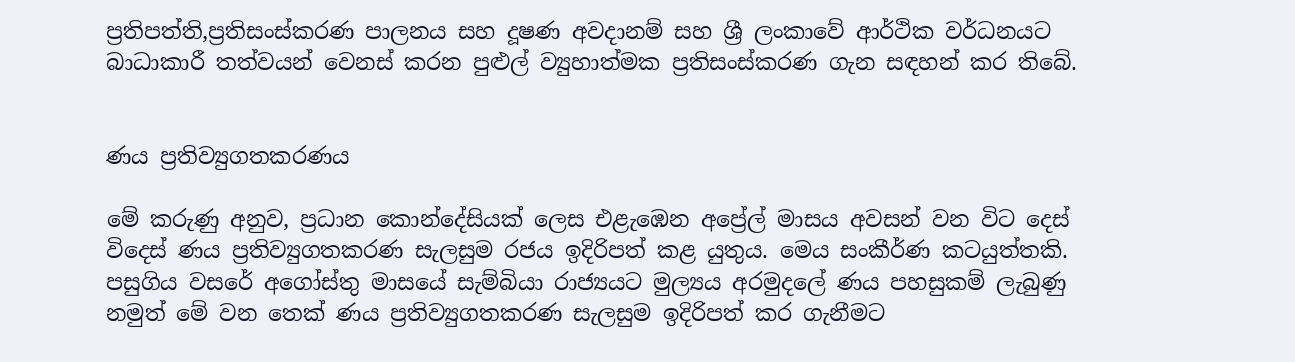ප්‍රතිපත්ති,ප්‍රතිසංස්කරණ පාලනය සහ දූෂණ අවදානම් සහ ශ්‍රී ලංකාවේ ආර්ථික වර්ධනයට බාධාකාරී තත්වයන් වෙනස් කරන පුළුල් ව්‍යුහාත්මක ප්‍රතිසංස්කරණ ගැන සඳහන් කර තිබේ.


ණය ප්‍රතිව්‍යුගතකරණය

මේ කරුණු අනුව, ප්‍රධාන කොන්දේසියක් ලෙස එළැඹෙන අප්‍රේල් මාසය අවසන් වන විට දෙස් විදෙස් ණය ප්‍රතිව්‍යුගතකරණ සැලසුම රජය ඉදිරිපත් කළ යුතුය. මෙය සංකීර්ණ කටයුත්තකි. පසුගිය වසරේ අගෝස්තු මාසයේ සැම්බියා රාජ්‍යයට මුල්‍යය අරමුදලේ ණය පහසුකම් ලැබුණු නමුත් මේ වන තෙක් ණය ප්‍රතිව්‍යුගතකරණ සැලසුම ඉදිරිපත් කර ගැනීමට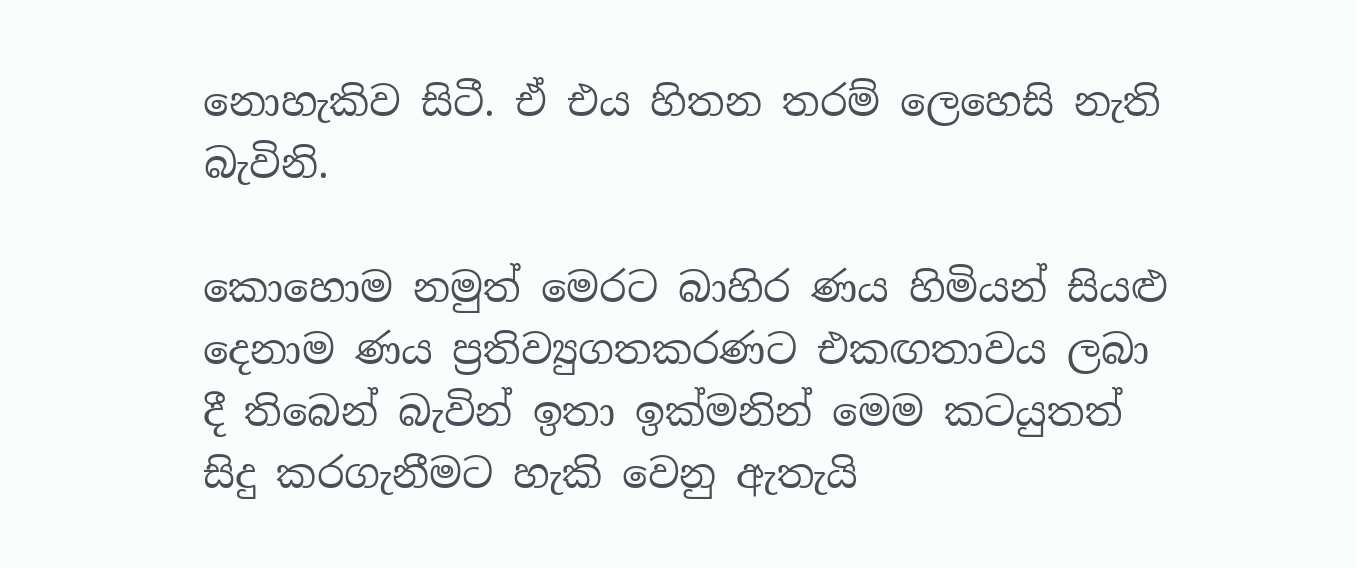නොහැකිව සිටී. ඒ එය හිතන තරම් ලෙහෙසි නැති බැවිනි.

කොහොම නමුත් මෙරට බාහිර ණය හිමියන් සියළු දෙනාම ණය ප්‍රතිව්‍යුගතකරණට එකඟතාවය ලබා දී තිබෙන් බැවින් ඉතා ඉක්මනින් මෙම කටයුතත් සිදු කරගැනීමට හැකි වෙනු ඇතැයි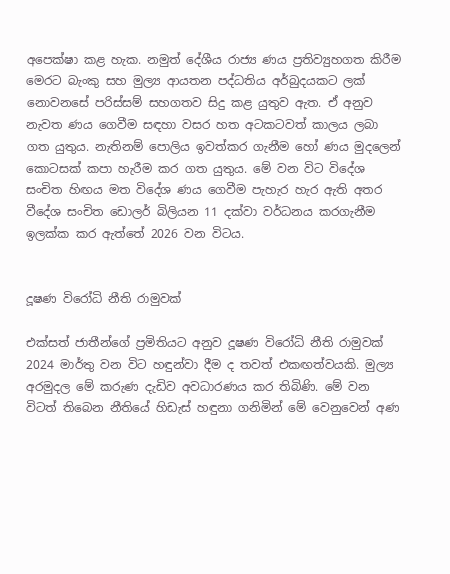අපෙක්ෂා කළ හැක. නමුත් දේශීය රාජ්‍ය ණය ප්‍රතිව්‍යුහගත කිරීම මෙරට බැංකු සහ මුල්‍ය ආයතන පද්ධතිය අර්බුදයකට ලක් නොවනසේ පරිස්සම් සහගතව සිදු කළ යුතුව ඇත. ඒ අනුව නැවත ණය ගෙවීම සඳහා වසර හත අටකටවත් කාලය ලබා ගත යුතුය. නැතිනම් පොලිය ඉවත්කර ගැනීම හෝ ණය මුදලෙන් කොටසක් කපා හැරීම කර ගත යුතුය. මේ වන විට විදේශ සංචිත හිඟය මත විදේශ ණය ගෙවීම පැහැර හැර ඇති අතර වීදේශ සංචිත ඩොලර් බිලියන 11 දක්වා වර්ධනය කරගැනීම ඉලක්ක කර ඇත්තේ 2026 වන විටය.


දූෂණ විරෝධි නීති රාමුවක්

එක්සත් ජාතීන්ගේ ප්‍රමිතියට අනුව දූෂණ විරෝධි නීති රාමුවක් 2024 මාර්තු වන විට හඳුන්වා දීම ද තවත් එකඟත්වයකි. මුල්‍ය අරමුදල මේ කරුණ දැඩිව අවධාරණය කර තිබිණි. මේ වන විටත් තිබෙන නීතියේ හිඩැස් හඳුනා ගනිමින් මේ වෙනුවෙන් අණ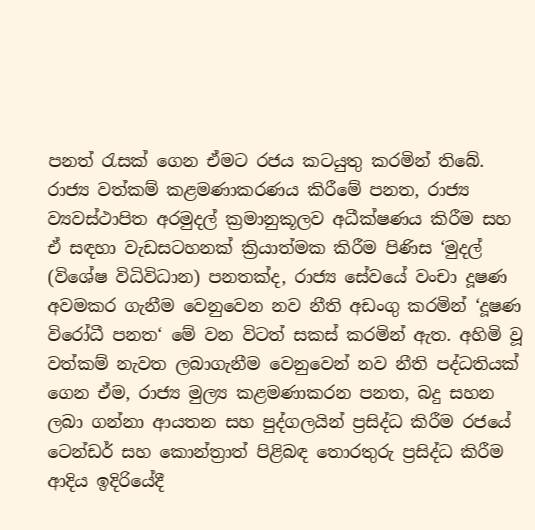පනත් රැසක් ගෙන ඒමට රජය කටයුතු කරමින් තිබේ. රාජ්‍ය වත්කම් කළමණාකරණය කිරීමේ පනත, රාජ්‍ය ව්‍යවස්ථාපිත අරමුදල් ක්‍රමානුකූලව අධීක්ෂණය කිරීම සහ ඒ සඳහා වැඩසටහනක් ක්‍රියාත්මක කිරීම පිණිස ‘මුදල් (විශේෂ විධිවිධාන) පනතක්ද, රාජ්‍ය සේවයේ වංචා දූෂණ අවමකර ගැනීම වෙනුවෙන නව නීති අඩංගු කරමින් ‘දූෂණ විරෝධී පනත‘ මේ වන විටත් සකස් කරමින් ඇත. අහිමි වූ වත්කම් නැවත ලබාගැනීම වෙනුවෙන් නව නීති පද්ධතියක් ගෙන ඒම, රාජ්‍ය මුල්‍ය කළමණාකරන පනත, බදු සහන ලබා ගන්නා ආයතන සහ පුද්ගලයින් ප්‍රසිද්ධ කිරීම රජයේ ටෙන්ඩර් සහ කොන්ත්‍රාත් පිළිබඳ තොරතුරු ප්‍රසිද්ධ කිරීම ආදිය ඉදිරියේදී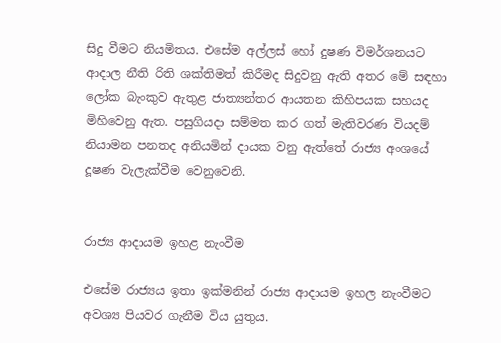සිදු වීමට නියමිතය. එසේම අල්ලස් හෝ දුෂණ විමර්ශනයට ආදාල නීති රිති ශක්තිමත් කිරීමද සිදුවනු ඇති අතර මේ සඳහා ලෝක බැංකුව ඇතුළ ජාත්‍යන්තර ආයතන කිහිපයක සහයද මිහිවෙනු ඇත. පසුගියදා සම්මත කර ගත් මැතිවරණ වියදම් නියාමන පනතද අනියමින් දායක වනු ඇත්තේ රාජ්‍ය අංශයේ දූෂණ වැලැක්වීම වෙනුවෙනි.


රාජ්‍ය ආදායම ඉහළ නැංවීම

එසේම රාජ්‍යය ඉතා ඉක්මනින් රාජ්‍ය ආදායම ඉහල නැංවීමට අවශ්‍ය පියවර ගැනීම විය යුතුය.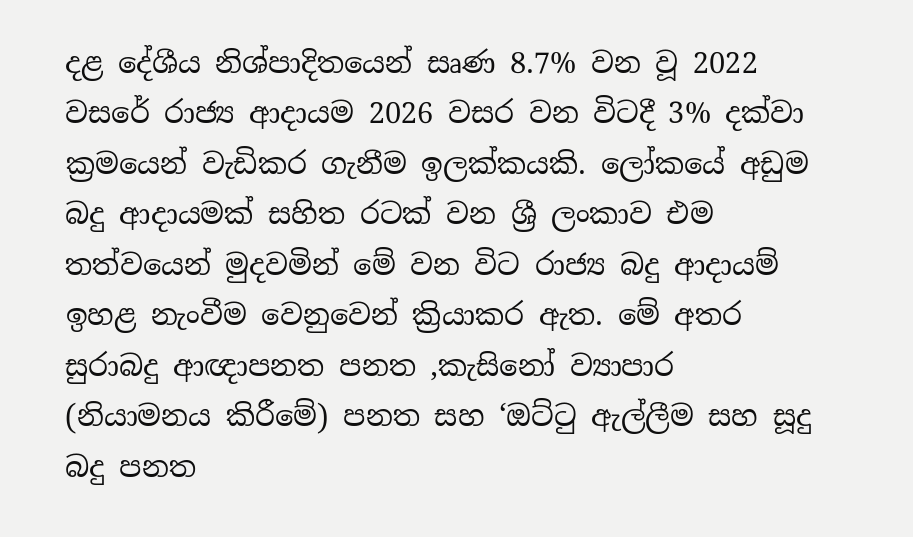දළ දේශීය නිශ්පාදිතයෙන් සෘණ 8.7% වන වූ 2022 වසරේ රාජ්‍ය ආදායම 2026 වසර වන විටදී 3% දක්වා ක්‍රමයෙන් වැඩිකර ගැනීම ඉලක්කයකි. ලෝකයේ අඩුම බදු ආදායමක් සහිත රටක් වන ශ්‍රී ලංකාව එම තත්වයෙන් මුදවමින් මේ වන විට රාජ්‍ය බදු ආදායම් ඉහළ නැංවීම වෙනුවෙන් ක්‍රියාකර ඇත. මේ අතර සුරාබදු ආඥාපනත පනත ,කැසිනෝ ව්‍යාපාර (නියාමනය කිරීමේ) පනත සහ ‘ඔට්ටු ඇල්ලීම සහ සූදු බදු පනත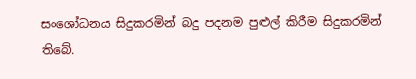සංශෝධනය සිදුකරමින් බදු පදනම පුළුල් කිරීම සිදුකරමින් තිබේ.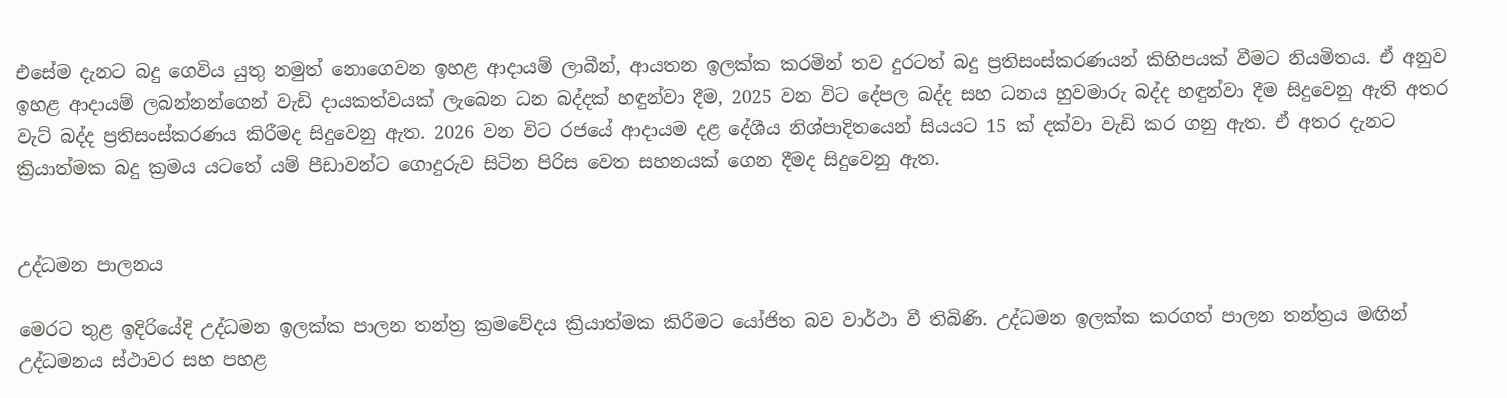එසේම දැනට බදු ගෙවිය යුතු නමුත් නොගෙවන ඉහළ ආදායම් ලාබීන්, ආයතන ඉලක්ක කරමින් තව දුරටත් බදු ප්‍රතිසංස්කරණයන් කිහිපයක් වීමට නියමිතය. ඒ අනුව ඉහළ ආදායම් ලබන්නන්ගෙන් වැඩි දායකත්වයක් ලැබෙන ධන බද්දක් හඳුන්වා දීම, 2025 වන විට දේපල බද්ද සහ ධනය හුවමාරු බද්ද හඳුන්වා දීම සිදුවෙනු ඇති අතර වැට් බද්ද ප්‍රතිසංස්කරණය කිරීමද සිදුවෙනු ඇත. 2026 වන විට රජයේ ආදායම දළ දේශීය නිශ්පාදිතයෙන් සියයට 15 ක් දක්වා වැඩි කර ගනු ඇත. ඒ අතර දැනට ක්‍රියාත්මක බදු ක්‍රමය යටතේ යම් පීඩාවන්ට ගොදුරුව සිටින පිරිස වෙත සහනයක් ගෙන දීමද සිදුවෙනු ඇත.


උද්ධමන පාලනය

මෙරට තුළ ඉදිරියේදි උද්ධමන ඉලක්ක පාලන තන්ත්‍ර ක්‍රමවේදය ක්‍රියාත්මක කිරීමට යෝජිත බව වාර්ථා වී තිබිණි. උද්ධමන ඉලක්ක කරගත් පාලන තන්ත්‍රය මඟින් උද්ධමනය ස්ථාවර සහ පහළ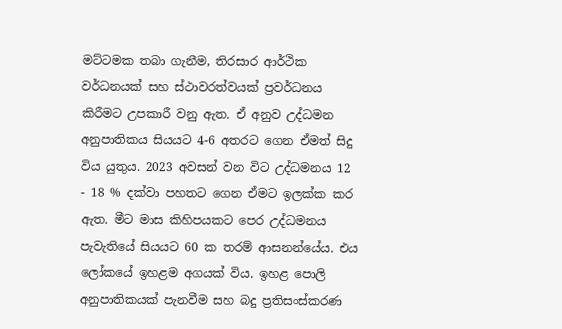මට්ටමක තබා ගැනීම, තිරසාර ආර්ථික වර්ධනයක් සහ ස්ථාවරත්වයක් ප්‍රවර්ධනය කිරීමට උපකාරී වනු ඇත. ඒ අනුව උද්ධමන අනුපාතිකය සියයට 4-6 අතරට ගෙන ඒමත් සිදු විය යුතුය. 2023 අවසන් වන විට උද්ධමනය 12 - 18 % දක්වා පහතට ගෙන ඒමට ඉලක්ක කර ඇත. මීට මාස කිහිපයකට පෙර උද්ධමනය පැවැතියේ සියයට 60 ක තරම් ආසනන්යේය. එය ලෝකයේ ඉහළම අගයක් විය. ඉහළ පොලි අනුපාතිකයක් පැනවීම සහ බදු ප්‍රතිසංස්කරණ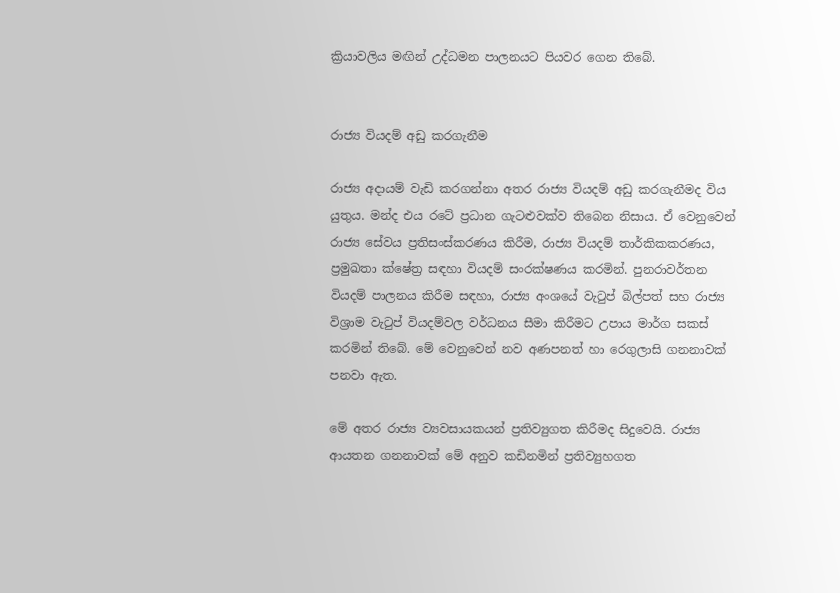ක්‍රියාවලිය මඟින් උද්ධමන පාලනයට පියවර ගෙන තිබේ.


රාජ්‍ය වියදම් අඩු කරගැනීම

රාජ්‍ය අදායම් වැඩි කරගන්නා අතර රාජ්‍ය වියදම් අඩු කරගැනීමද විය යුතුය. මන්ද එය රටේ ප්‍රධාන ගැටළුවක්ව තිබෙන නිසාය. ඒ වෙනුවෙන් රාජ්‍ය සේවය ප්‍රතිසංස්කරණය කිරීම, රාජ්‍ය වියදම් තාර්කිකකරණය, ප්‍රමුඛතා ක්ෂේත්‍ර සඳහා වියදම් සංරක්ෂණය කරමින්. පුනරාවර්තන වියදම් පාලනය කිරීම සඳහා, රාජ්‍ය අංශයේ වැටුප් බිල්පත් සහ රාජ්‍ය විශ්‍රාම වැටුප් වියදම්වල වර්ධනය සීමා කිරීමට උපාය මාර්ග සකස් කරමින් තිබේ. මේ වෙනුවෙන් නව අණපනත් හා රෙගුලාසි ගනනාවක් පනවා ඇත.

මේ අතර රාජ්‍ය ව්‍යවසායකයන් ප්‍රතිව්‍යුගත කිරීමද සිදුවෙයි. රාජ්‍ය ආයතන ගනනාවක් මේ අනුව කඩිනමින් ප්‍රතිව්‍යුහගත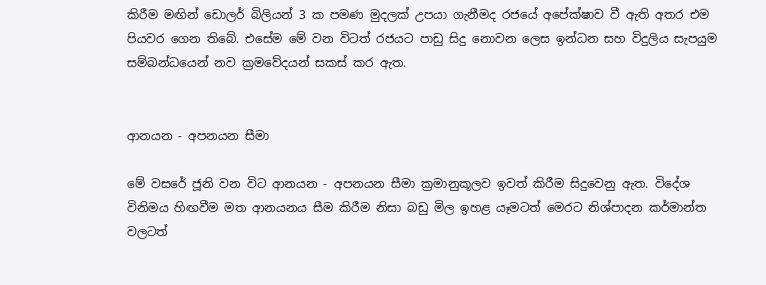කිරීම මඟින් ඩොලර් බිලියන් 3 ක පමණ මුදලක් උපයා ගැනීමද රජයේ අපේක්ෂාව වී ඇති අතර එම පියවර ගෙන තිබේ. එසේම මේ වන විටත් රජයට පාඩු සිදු නොවන ලෙස ඉන්ධන සහ විදුලිය සැපයුම සම්බන්ධයෙන් නව ක්‍රමවේදයන් සකස් කර ඇත.


ආනයන - අපනයන සීමා

මේ වසරේ ජූනි වන විට ආනයන - අපනයන සීමා ක්‍රමානුකූලව ඉවත් කිරීම සිදුවෙනු ඇත. විදේශ විනිමය හිඟවීම මත ආනයනය සීම කිරීම නිසා බඩු මිල ඉහළ යෑමටත් මෙරට නිශ්පාදන කර්මාන්ත වලටත්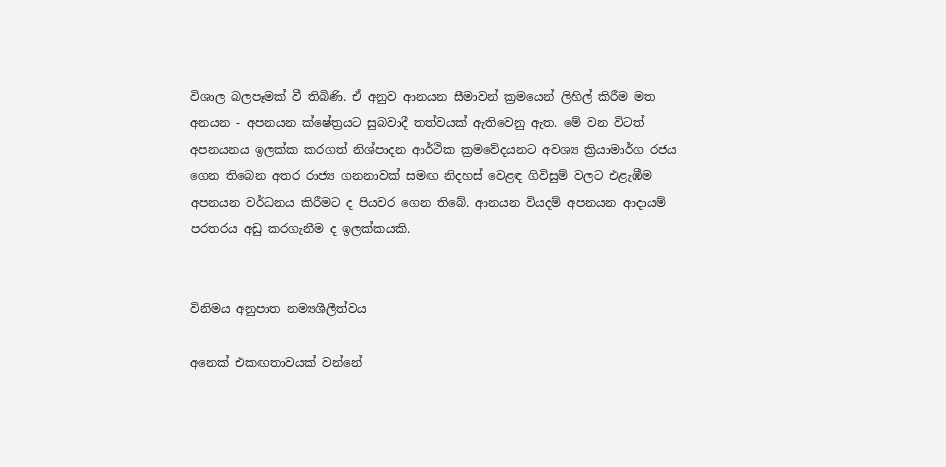විශාල බලපෑමක් වී තිබිණි. ඒ අනුව ආනයන සීමාවන් ක්‍රමයෙන් ලිහිල් කිරීම මත අනයන - අපනයන ක්ෂේත්‍රයට සුබවාදී තත්වයක් ඇතිවෙනු ඇත. මේ වන විටත් අපනයනය ඉලක්ක කරගත් නිශ්පාදන ආර්ථික ක්‍රමවේදයනට අවශ්‍ය ක්‍රියාමාර්ග රජය ගෙන තිබෙන අතර රාජ්‍ය ගනනාවක් සමඟ නිදහස් වෙළඳ ගිවිසුම් වලට එළැඹීම අපනයන වර්ධනය කිරීමට ද පියවර ගෙන තිබේ. ආනයන වියදම් අපනයන ආදායම් පරතරය අඩු කරගැනීම ද ඉලක්කයකි.


විනිමය අනුපාත නම්‍යශීලීත්වය

අනෙක් එකඟතාවයක් වන්නේ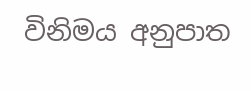විනිමය අනුපාත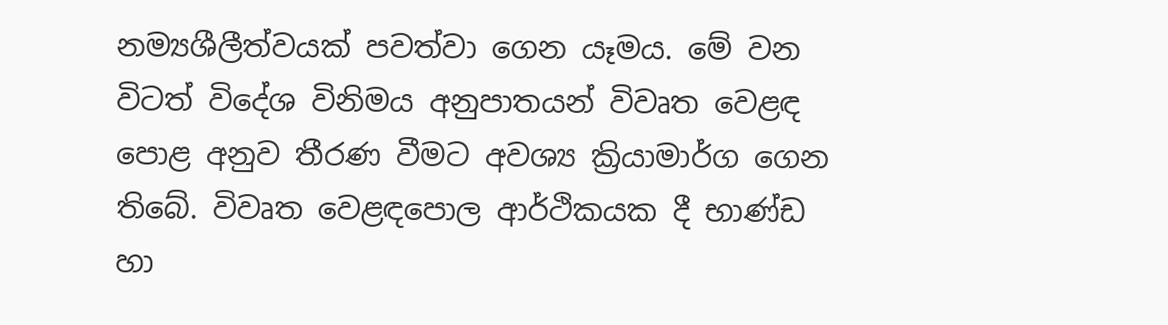නම්‍යශීලීත්වයක් පවත්වා ගෙන යෑමය. මේ වන විටත් විදේශ විනිමය අනුපාතයන් විවෘත වෙළඳ පොළ අනුව තීරණ වීමට අවශ්‍ය ක්‍රියාමාර්ග ගෙන තිබේ. විවෘත වෙළඳපොල ආර්ථිකයක දී භාණ්ඩ හා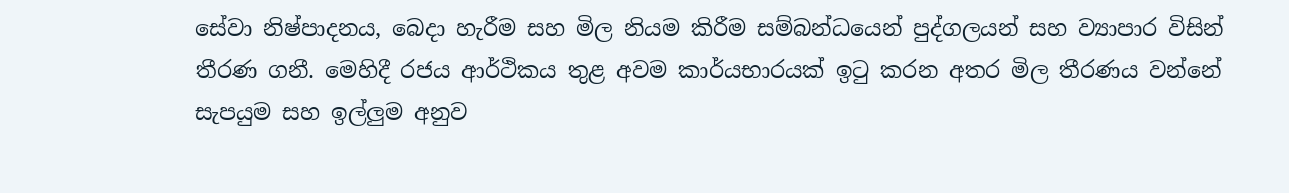සේවා නිෂ්පාදනය, බෙදා හැරීම සහ මිල නියම කිරීම සම්බන්ධයෙන් පුද්ගලයන් සහ ව්‍යාපාර විසින් තීරණ ගනී. මෙහිදී රජය ආර්ථිකය තුළ අවම කාර්යභාරයක් ඉටු කරන අතර මිල තීරණය වන්නේ සැපයුම සහ ඉල්ලුම අනුව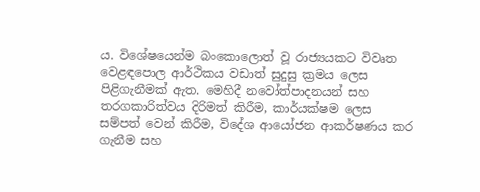ය. විශේෂයෙන්ම බංකොලොත් වූ රාජ්‍යයකට විවෘත වෙළඳපොල ආර්ථිකය වඩාත් සුදුසු ක්‍රමය ලෙස පිළිගැනීමක් ඇත. මෙහිදී නවෝත්පාදනයන් සහ තරගකාරිත්වය දිරිමත් කිරීම, කාර්යක්ෂම ලෙස සම්පත් වෙන් කිරීම, විදේශ ආයෝජන ආකර්ෂණය කර ගැනීම සහ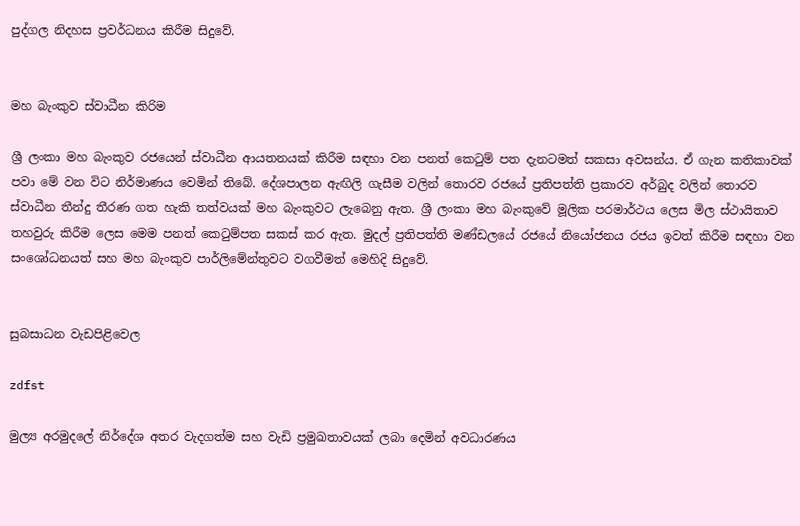පුද්ගල නිදහස ප්‍රවර්ධනය කිරීම සිදුවේ.


මහ බැංකුව ස්වාධීන කිරිම

ශ්‍රී ලංකා මහ බැංකුව රජයෙන් ස්වාධීන ආයතනයක් කිරීම සඳහා වන පනත් කෙටුම් පත දැනටමත් සකසා අවසන්ය. ඒ ගැන කතිකාවක් පවා මේ වන විට නිර්මාණය වෙමින් තිබේ. දේශපාලන ඇඟිලි ගැසීම වලින් තොරව රජයේ ප්‍රතිපත්ති ප්‍රකාරව අර්බුද වලින් තොරව ස්වාධීන තීන්දු තීරණ ගත හැකි තත්වයක් මහ බැංකුවට ලැබෙනු ඇත. ශ්‍රී ලංකා මහ බැංකුවේ මූලික පරමාර්ථය ලෙස මිල ස්ථායිතාව තහවුරු කිරීම ලෙස මෙම පනත් කෙටුම්පත සකස් කර ඇත. මුදල් ප්‍රතිපත්ති මණ්ඩලයේ රජයේ නියෝජනය රජය ඉවත් කිරීම සඳහා වන සංශෝධනයත් සහ මහ බැංකුව පාර්ලිමේන්තුවට වගවීමත් මෙහිදි සිදුවේ.


සුබසාධන වැඩපිළිවෙල

zdfst

මුල්‍ය අරමුදලේ නිර්දේශ අතර වැදගත්ම සහ වැඩි ප්‍රමුඛතාවයක් ලබා දෙමින් අවධාරණය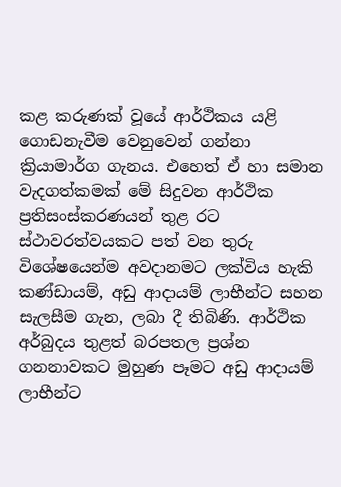කළ කරුණක් වූයේ ආර්ථිකය යළි ගොඩනැවීම වෙනුවෙන් ගන්නා ක්‍රියාමාර්ග ගැනය. එහෙත් ඒ හා සමාන වැදගත්කමක් මේ සිදුවන ආර්ථික ප්‍රතිසංස්කරණයන් තුළ රට ස්ථාවරත්වයකට පත් වන තුරු විශේෂයෙන්ම අවදානමට ලක්විය හැකි කණ්ඩායම්, අඩු ආදායම් ලාභීන්ට සහන සැලසීම ගැන, ලබා දී තිබිණි. ආර්ථික අර්බුදය තුළත් බරපතල ප්‍රශ්න ගනනාවකට මුහුණ පෑමට අඩු ආදායම් ලාභීන්ට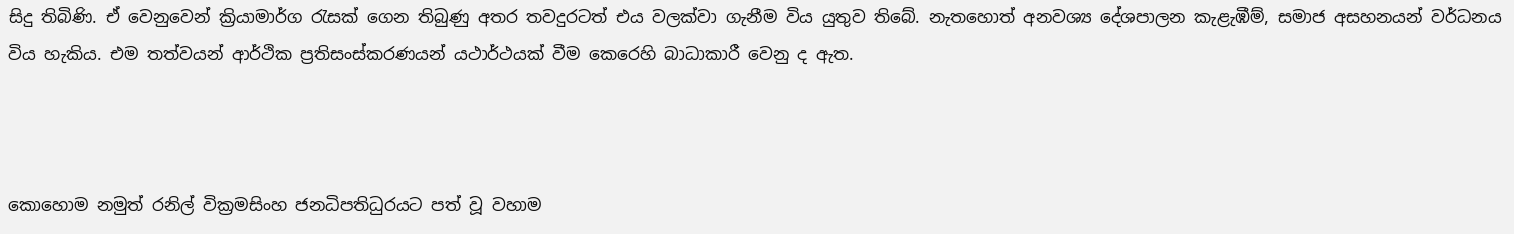සිදු තිබිණි. ඒ වෙනුවෙන් ක්‍රියාමාර්ග රැසක් ගෙන තිබුණු අතර තවදුරටත් එය වලක්වා ගැනීම විය යුතුව තිබේ. නැතහොත් අනවශ්‍ය දේශපාලන කැළැඹීම්, සමාජ අසහනයන් වර්ධනය විය හැකිය. එම තත්වයන් ආර්ථික ප්‍රතිසංස්කරණයන් යථාර්ථයක් වීම කෙරෙහි බාධාකාරී වෙනු ද ඇත.



කොහොම නමුත් රනිල් වික්‍රමසිංහ ජනධිපතිධුරයට පත් වූ වහාම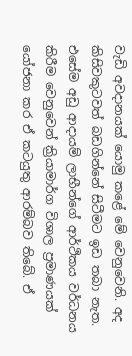වැඩි අවදානයක් යොමු කළේ මේ වෙනුවෙනි. අද කිසිවකුටවත් බඩගින්නේ සිටීමට ඉඩ තබා නැත. එසේම අඩු ආදායම් ලාභීන්ගේ ආර්ථිකය වර්ධනය කිරීම වෙනුවෙන් ක්‍රියාමාර්ග විශාල ප්‍රමාණයක් යෝජනා කර ඒ කටයුතු ආරම්බව තිබේ. ඒ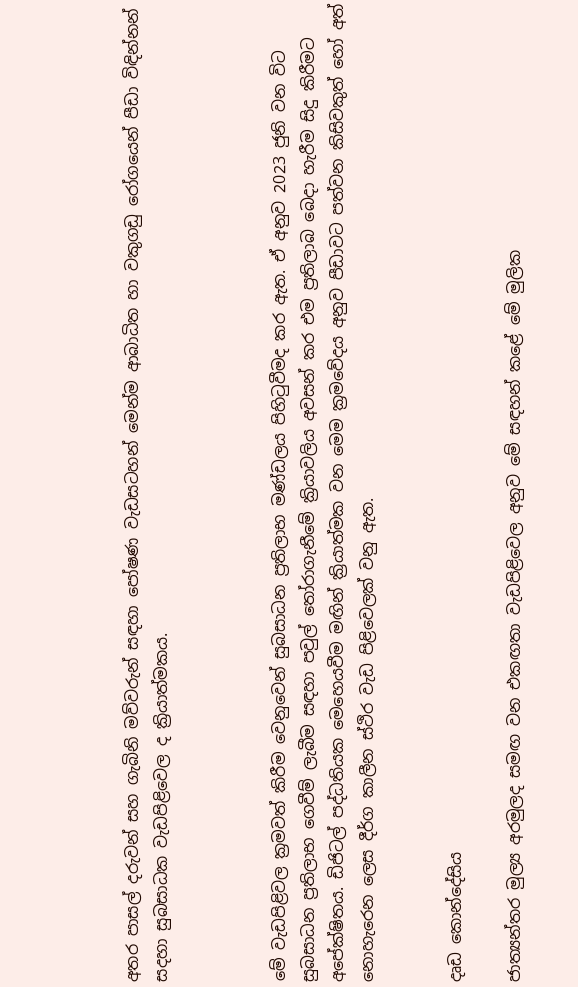අතර පාසල් දරුවන් සහ ගැබිනි මව්වරුන් සඳහා පෝෂණ වැඩසටහන් මෙන්ම ආබාධිත හා වකුගඩු රෝගයෙන් පීඩා විඳින්නන් සදහා සුබසාධක වැඩපිළිවෙල ද ක්‍රියාත්මකය.



මේ වැඩපිළිවල ක්‍රමවත් කිරීම වෙනුවෙන් සුබසාධන ප්‍රතිලාභ මණ්ඩලය පිහිටුවීමද කර ඇත. ඒ අනුව 2023 ජුනි වන විට සුබසාධන ප්‍රතිලාභ ගෙවීම් ලැබීම සඳහා පවුල් තෝරාගැනීමේ ක්‍රියාවලිය අවසන් කර එම ප්‍රතිලාබ බෙදා හැරීම සිදු කිරීමට අපේක්ෂිතය. ඩිජිටල් පද්ධතියක මෙහෙයවීම මඟින් ක්‍රියාත්මක වන මෙම ක්‍රමවේදය අනුව පීඩාවට පත්වන කිසිවකුත් හෝ අත් නොහැරෙන ලෙස දීර්ග කාලීන ස්ථිර වැඩ පිළිවෙලක් වනු ඇත.


දෘඩ කොන්දේසිය

ජාත්‍යන්තර මුල්‍ය අරමුලද සමඟ වන එකඟතා වැඩපිළිවෙල අනුව මේ සඳහන් කළේ මේ මුලික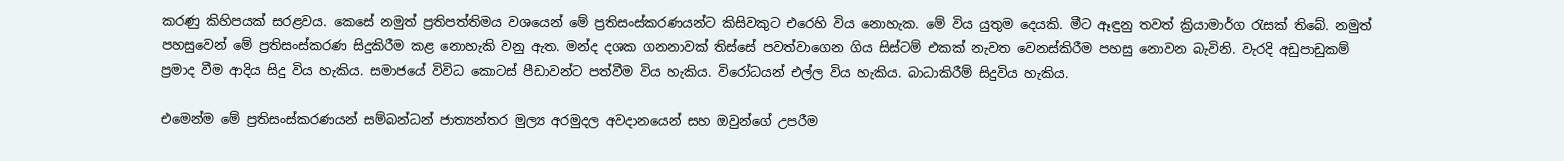කරණු කිහිපයක් සරළවය. කෙසේ නමුත් ප්‍රතිපත්තිමය වශයෙන් මේ ප්‍රතිසංස්කරණයන්ට කිසිවකුට එරෙහි විය නොහැක. මේ විය යුතුම දෙයකි. මීට ඈඳුනු තවත් ක්‍රියාමාර්ග රැසක් තිබේ. නමුත් පහසුවෙන් මේ ප්‍රතිසංස්කරණ සිදුකිරීම කළ නොහැකි වනු ඇත. මන්ද දශක ගනනාවක් තිස්සේ පවත්වාගෙන ගිය සිස්ටම් එකක් නැවත වෙනස්කිරීම පහසු නොවන බැවිනි. වැරදි අඩුපාඩුකම් ප්‍රමාද වීම ආදිය සිදු විය හැකිය. සමාජයේ විවිධ කොටස් පීඩාවන්ට පත්වීම විය හැකිය. විරෝධයන් එල්ල විය හැකිය. බාධාකිරීම් සිදුවිය හැකිය.

එමෙන්ම මේ ප්‍රතිසංස්කරණයන් සම්බන්ධන් ජාත්‍යන්තර මුල්‍ය අරමුදල අවදානයෙන් සහ ඔවුන්ගේ උපරීම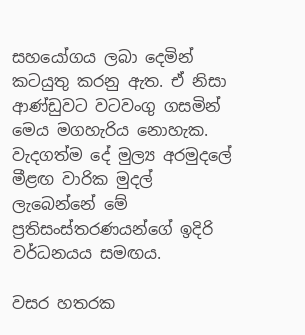සහයෝගය ලබා දෙමින් කටයුතු කරනු ඇත. ඒ නිසා ආණ්ඩුවට වටවංගු ගසමින් මෙය මගහැරිය නොහැක. වැදගත්ම දේ මුල්‍ය අරමුදලේ මීළඟ වාරික මුදල් ලැබෙන්නේ මේ ප්‍රතිසංස්තරණයන්ගේ ඉදිරි වර්ධනයය සමඟය.

වසර හතරක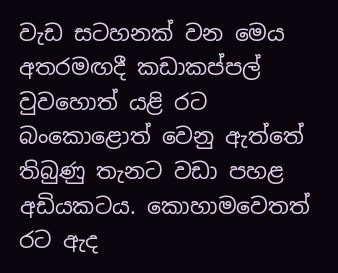වැඩ සටහනක් වන මෙය අතරමඟදී කඩාකප්පල් වුවහොත් යළි රට බංකොළොත් වෙනු ඇත්තේ තිබුණු තැනට වඩා පහළ අඩියකටය. කොහාමවෙතත් රට ඇද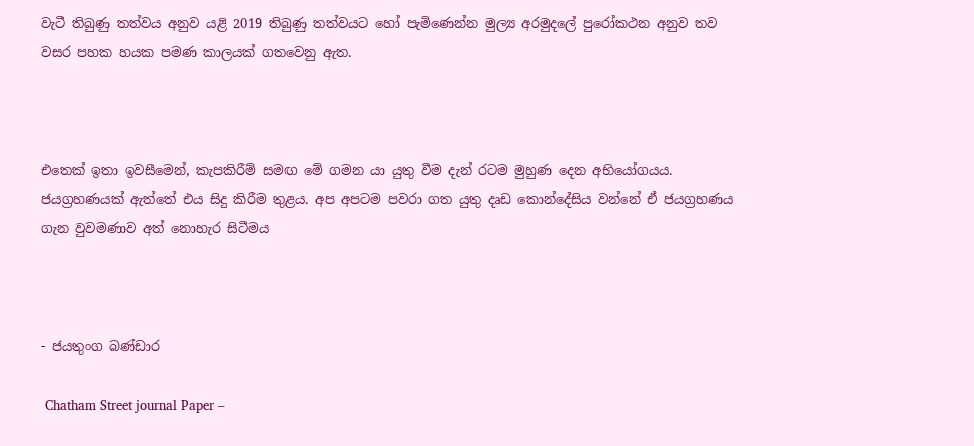වැටී තිබුණු තත්වය අනුව යළි 2019 තිබුණු තත්වයට හෝ පැමිණෙන්න මුල්‍ය අරමුදලේ පුරෝකථන අනුව තව වසර පහක හයක පමණ කාලයක් ගතවෙනු ඇත.



එතෙක් ඉතා ඉවසීමෙන්, කැපකිරීම් සමඟ මේ ගමන යා යුතු වීම දැන් රටම මුහුණ දෙන අභියෝගයය. ජයග්‍රහණයක් ඇත්තේ එය සිදු කිරීම තුළය. අප අපටම පවරා ගත යුතු දෘඩ කොන්දේසිය වන්නේ ඒ ජයග්‍රහණය ගැන වුවමණාව අත් නොහැර සිටීමය



- ජයතුංග බණ්ඩාර

 Chatham Street journal Paper –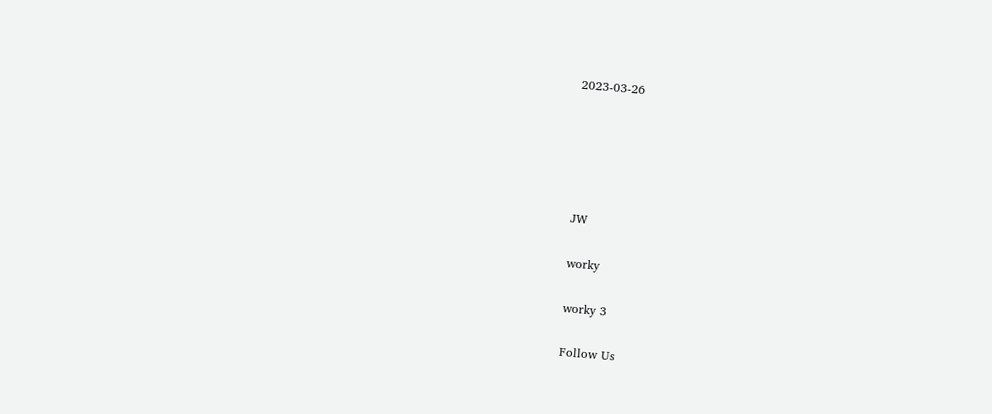2023-03-26





JW

worky

worky 3

Follow Us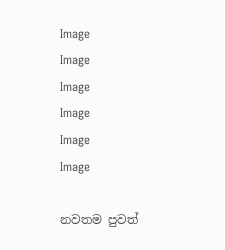Image
Image
Image
Image
Image
Image

නවතම පුවත්